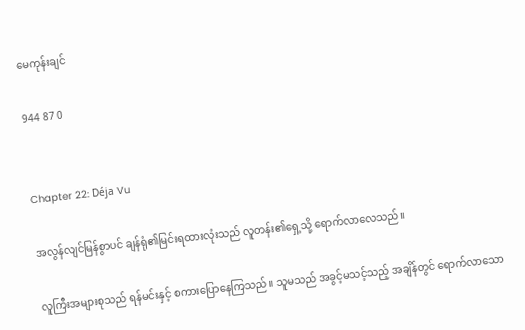မေကုန်းချင်

944 87 0


Chapter 22: Déja Vu

အလွန်လျင်မြန်စွာပင် ချန်ရုံ၏မြင်းရထားလုံးသည် လူတန်း၏ရှေ့သို့ ရောက်လာလေသည်။

လူကြီးအများစုသည် ရန်မင်းနှင့် စကားပြောနေကြသည်။ သူမသည် အခွင့်မသင့်သည့် အချိန်တွင် ရောက်လာသော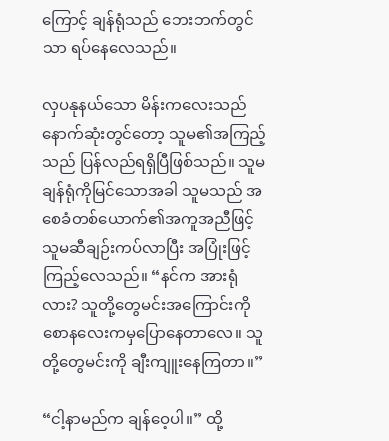ကြောင့် ချန်ရုံသည် ဘေးဘက်တွင်သာ ရပ်နေလေသည်။

လှပနုနယ်သော မိန်းကလေးသည် နောက်ဆုံးတွင်တော့ သူမ၏အကြည့်သည် ပြန်လည်ရရှိပြီဖြစ်သည်။ သူမ ချန်ရုံကိုမြင်သောအခါ သူမသည် အစေခံတစ်ယောက်၏အကူအညီဖြင့် သူမဆီချဉ်းကပ်လာပြီး အပြုံးဖြင့်ကြည့်လေသည်။ “နင်က အားရုံလား? သူတို့တွေမင်းအကြောင်းကို စောနလေးကမှပြောနေတာလေ။ သူတို့တွေမင်းကို ချီးကျူးနေကြတာ။”

“ငါ့နာမည်က ချန်ဝေ့ပါ။” ထို့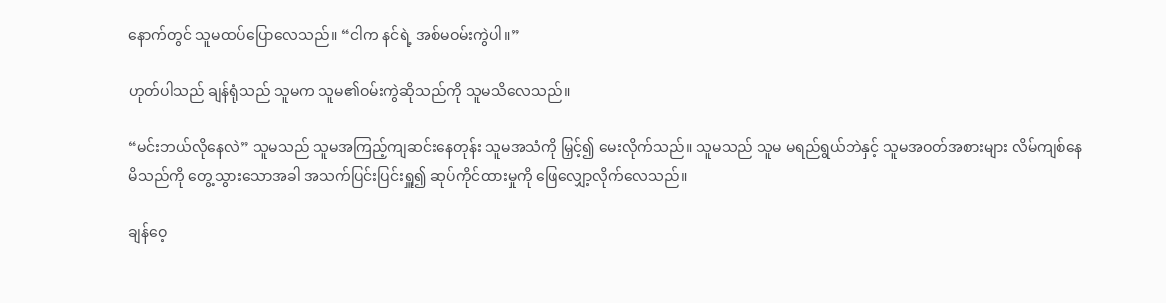နောက်တွင် သူမထပ်ပြောလေသည်။ “ငါက နင်ရဲ့ အစ်မဝမ်းကွဲပါ။”

ဟုတ်ပါသည် ချန်ရုံသည် သူမက သူမ၏ဝမ်းကွဲဆိုသည်ကို သူမသိလေသည်။

“မင်းဘယ်လိုနေလဲ” သူမသည် သူမအကြည့်ကျဆင်းနေတုန်း သူမအသံကို မြှင့်၍ မေးလိုက်သည်။ သူမသည် သူမ မရည်ရွယ်ဘဲနှင့် သူမအဝတ်အစားများ လိမ်ကျစ်နေမိသည်ကို တွေ့သွားသောအခါ အသက်ပြင်းပြင်းရှူ၍ ဆုပ်ကိုင်ထားမှုကို ဖြေလျှော့လိုက်လေသည်။

ချန်ဝေ့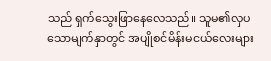သည် ရှက်သွေးဖြာနေလေသည်။ သူမ၏လှပသောမျက်နှာတွင် အပျိုစင်မိန်းမငယ်လေးများ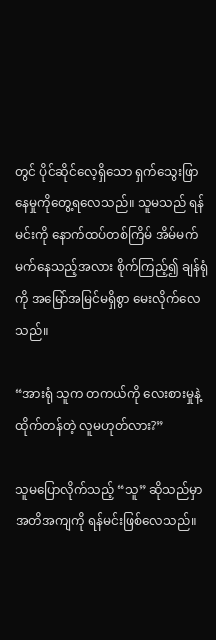တွင် ပိုင်ဆိုင်လေ့ရှိသော ရှက်သွေးဖြာနေမှုကိုတွေ့ရလေသည်။ သူမသည် ရန်မင်းကို နောက်ထပ်တစ်ကြိမ် အိမ်မက်မက်နေသည့်အလား စိုက်ကြည့်၍ ချန်ရုံကို အမြော်အမြင်မရှိစွာ မေးလိုက်လေသည်။

“အားရုံ သူက တကယ်ကို လေးစားမှုနဲ့ ထိုက်တန်တဲ့ လူမဟုတ်လား?”

သူမပြောလိုက်သည့် “သူ” ဆိုသည်မှာ အတိအကျကို ရန်မင်းဖြစ်လေသည်။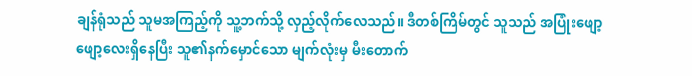ချန်ရုံသည် သူမအကြည့်ကို သူ့ဘက်သို့ လှည့်လိုက်လေသည်။ ဒီတစ်ကြိမ်တွင် သူသည် အပြုံးဖျော့ဖျော့လေးရှိနေပြီး သူ၏နက်မှောင်သော မျက်လုံးမှ မီးတောက်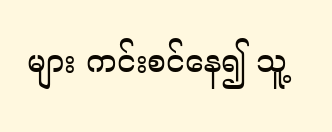များ ကင်းစင်နေ၍ သူ့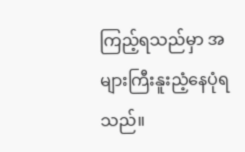ကြည့်ရသည်မှာ အများကြီးနူးညံ့နေပုံရသည်။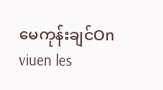မေကုန်းချင်On viuen les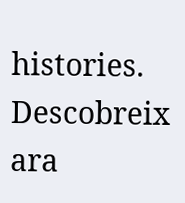histories. Descobreix ara